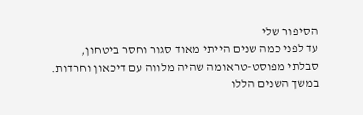הסיפור שלי
עד לפני כמה שנים הייתי מאוד סגור וחסר ביטחון,
סבלתי מפוסט-טראומה שהיה מלווה עם דיכאון וחרדות.
במשך השנים הללו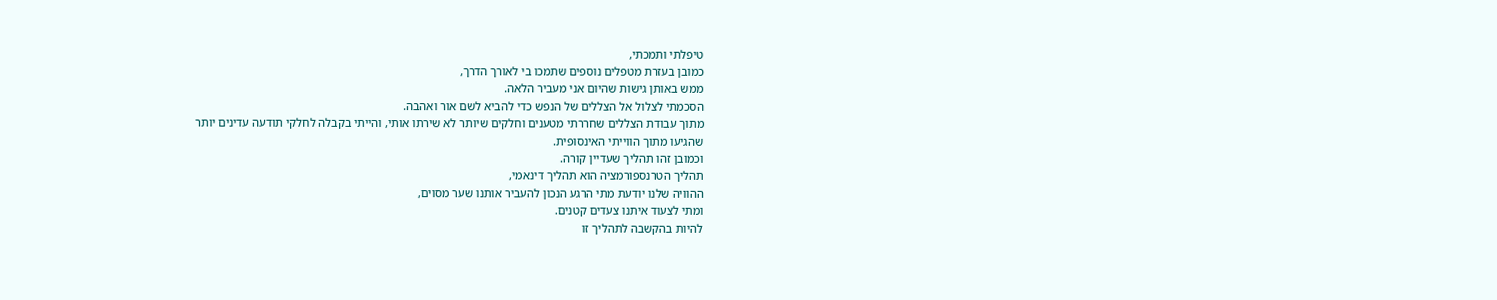טיפלתי ותמכתי,
כמובן בעזרת מטפלים נוספים שתמכו בי לאורך הדרך,
ממש באותן גישות שהיום אני מעביר הלאה.
הסכמתי לצלול אל הצללים של הנפש כדי להביא לשם אור ואהבה.
מתוך עבודת הצללים שחררתי מטענים וחלקים שיותר לא שירתו אותי, והייתי בקבלה לחלקי תודעה עדינים יותר
שהגיעו מתוך הווייתי האינסופית.
וכמובן זהו תהליך שעדיין קורה.
תהליך הטרנספורמציה הוא תהליך דינאמי,
ההוויה שלנו יודעת מתי הרגע הנכון להעביר אותנו שער מסוים,
ומתי לצעוד איתנו צעדים קטנים.
להיות בהקשבה לתהליך זו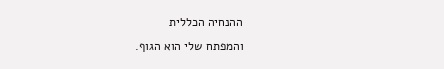ההנחיה הכללית
והמפתח שלי הוא הגוף.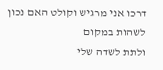דרכו אני מרגיש וקולט האם נכון לשהות במקום
ולתת לשדה שלי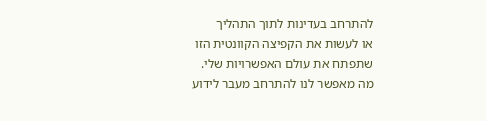להתרחב בעדינות לתוך התהליך
או לעשות את הקפיצה הקוונטית הזו
שתפתח את עולם האפשרויות שלי.
מה מאפשר לנו להתרחב מעבר לידוע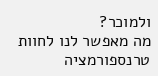ולמוכר?
מה מאפשר לנו לחוות טרנספורמציה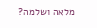מלאה ושלמה?